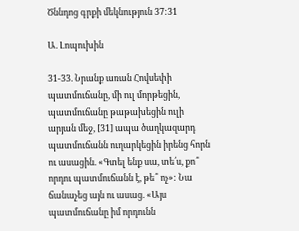Ծննդոց գրքի մեկնություն 37:31

Ա. Լոպուխին

31-33. Նրանք առան Հովսեփի պատմուճանը, մի ուլ մորթեցին, պատմուճանը թաթախեցին ուլի արյան մեջ, [31] ապա ծաղկազարդ պատմուճանն ուղարկեցին իրենց հորն ու ասացին. «Գտել ենք սա, տե՛ս, քո՞ որդու պատմուճանն է, թե՞ ոչ»: Նա ճանաչեց այն ու ասաց. «Այս պատմուճանը իմ որդունն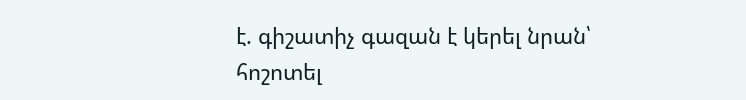է. գիշատիչ գազան է կերել նրան՝ հոշոտել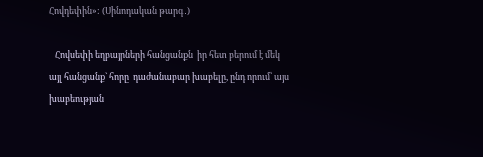Հովդեփին»: (Սինոդական թարգ․)

   Հովսեփի եղբայրների հանցանքն  իր հետ բերում է մեկ այլ հանցանք` հորը  դաժանաբար խաբելը, ընդ որում՝ այս խաբեության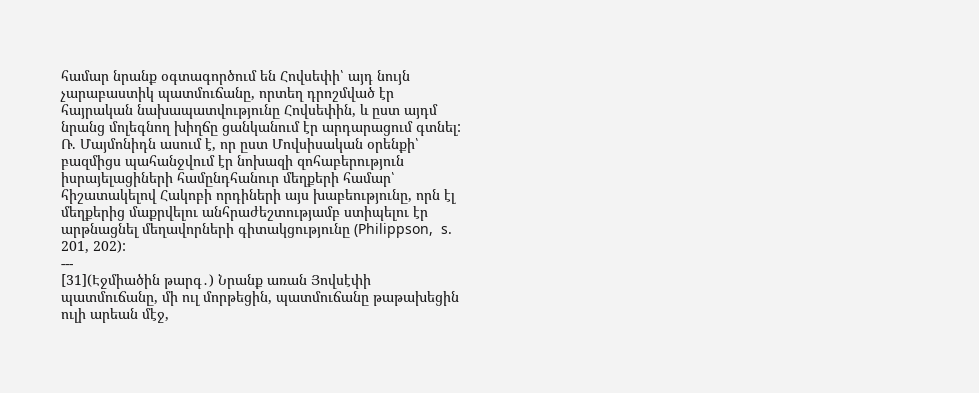համար նրանք օգտագործում են Հովսեփի՝ այդ նույն չարաբաստիկ պատմուճանը, որտեղ դրոշմված էր հայրական նախապատվությունը Հովսեփին, և ըստ այդմ նրանց մոլեգնող խիղճը ցանկանում էր արդարացում գտնել: Ռ. Մայմոնիդն ասում է, որ ըստ Մովսիսական օրենքի՝ բազմիցս պահանջվում էր նոխազի զոհաբերություն իսրայելացիների համընդհանուր մեղքերի համար՝  հիշատակելով Հակոբի որդիների այս խաբեությունը, որն էլ մեղքերից մաքրվելու անհրաժեշտությամբ ստիպելու էր արթնացնել մեղավորների գիտակցությունը (Philippson,  s. 201, 202):
---
[31](Էջմիածին թարգ․) Նրանք առան Յովսէփի պատմուճանը, մի ուլ մորթեցին, պատմուճանը թաթախեցին ուլի արեան մէջ,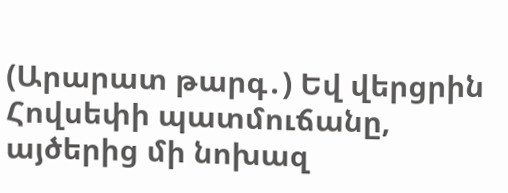(Արարատ թարգ․) Եվ վերցրին Հովսեփի պատմուճանը, այծերից մի նոխազ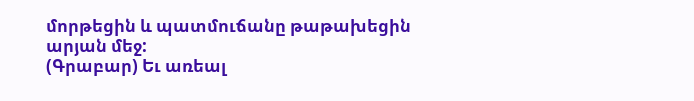մորթեցին և պատմուճանը թաթախեցին արյան մեջ:
(Գրաբար) Եւ առեալ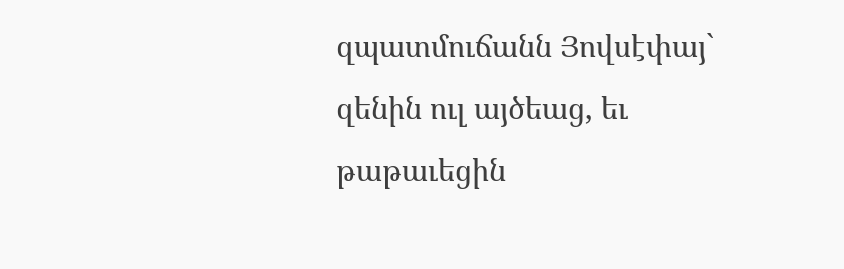զպատմուճանն Յովսէփայ` զենին ուլ այծեաց, եւ թաթաւեցին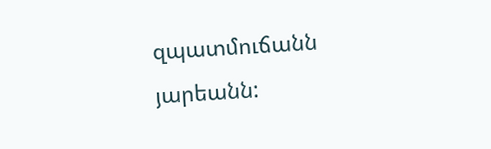զպատմուճանն յարեանն: